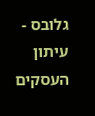גלובס - עיתון העסקים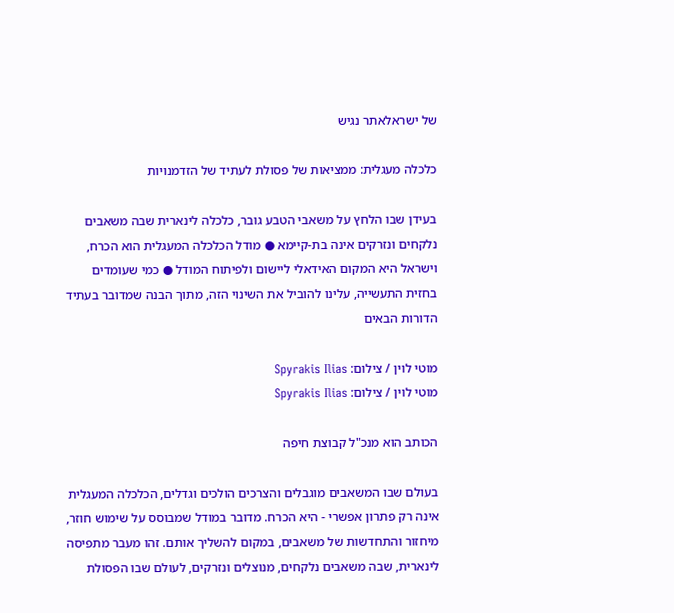של ישראלאתר נגיש

כלכלה מעגלית: ממציאות של פסולת לעתיד של הזדמנויות

בעידן שבו הלחץ על משאבי הטבע גובר, כלכלה לינארית שבה משאבים נלקחים ונזרקים אינה בת-קיימא ● מודל הכלכלה המעגלית הוא הכרח, וישראל היא המקום האידאלי ליישום ולפיתוח המודל ● כמי שעומדים בחזית התעשייה, עלינו להוביל את השינוי הזה, מתוך הבנה שמדובר בעתיד הדורות הבאים

מוטי לוין / צילום: Spyrakis Ilias
מוטי לוין / צילום: Spyrakis Ilias

הכותב הוא מנכ"ל קבוצת חיפה

בעולם שבו המשאבים מוגבלים והצרכים הולכים וגדלים, הכלכלה המעגלית אינה רק פתרון אפשרי - היא הכרח. מדובר במודל שמבוסס על שימוש חוזר, מיחזור והתחדשות של משאבים, במקום להשליך אותם. זהו מעבר מתפיסה לינארית, שבה משאבים נלקחים, מנוצלים ונזרקים, לעולם שבו הפסולת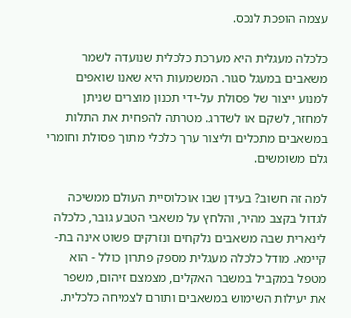עצמה הופכת לנכס.

כלכלה מעגלית היא מערכת כלכלית שנועדה לשמר משאבים במעגל סגור. המשמעות היא שאנו שואפים למנוע ייצור של פסולת על-ידי תכנון מוצרים שניתן למחזר, לשקם או לשדרג. מטרתה להפחית את התלות במשאבים מתכלים וליצור ערך כלכלי מתוך פסולת וחומרי גלם משומשים.

למה זה חשוב? בעידן שבו אוכלוסיית העולם ממשיכה לגדול בקצב מהיר, והלחץ על משאבי הטבע גובר, כלכלה לינארית שבה משאבים נלקחים ונזרקים פשוט אינה בת-קיימא. מודל כלכלה מעגלית מספק פתרון כולל - הוא מטפל במקביל במשבר האקלים, מצמצם זיהום, משפר את יעילות השימוש במשאבים ותורם לצמיחה כלכלית.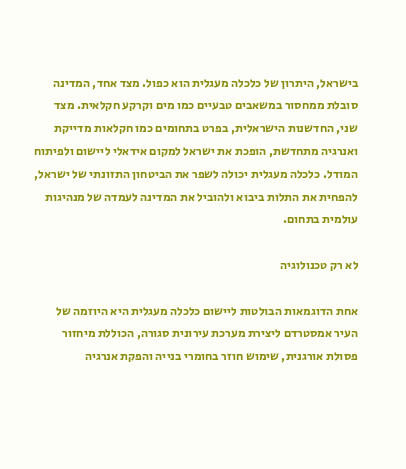בישראל, היתרון של כלכלה מעגלית הוא כפול. מצד אחד, המדינה סובלת ממחסור במשאבים טבעיים כמו מים וקרקע חקלאית. מצד שני, החדשנות הישראלית, בפרט בתחומים כמו חקלאות מדייקת ואנרגיה מתחדשת, הופכת את ישראל למקום אידאלי ליישום ולפיתוח המודל. כלכלה מעגלית יכולה לשפר את הביטחון התזונתי של ישראל, להפחית את התלות ביבוא ולהוביל את המדינה לעמדה של מנהיגות עולמית בתחום.

לא רק טכנולוגיה

אחת הדוגמאות הבולטות ליישום כלכלה מעגלית היא היוזמה של העיר אמסטרדם ליצירת מערכת עירונית סגורה, הכוללת מיחזור פסולת אורגנית, שימוש חוזר בחומרי בנייה והפקת אנרגיה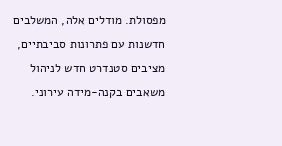מפסולת. מודלים אלה, המשלבים חדשנות עם פתרונות סביבתיים, מציבים סטנדרט חדש לניהול משאבים בקנה-מידה עירוני.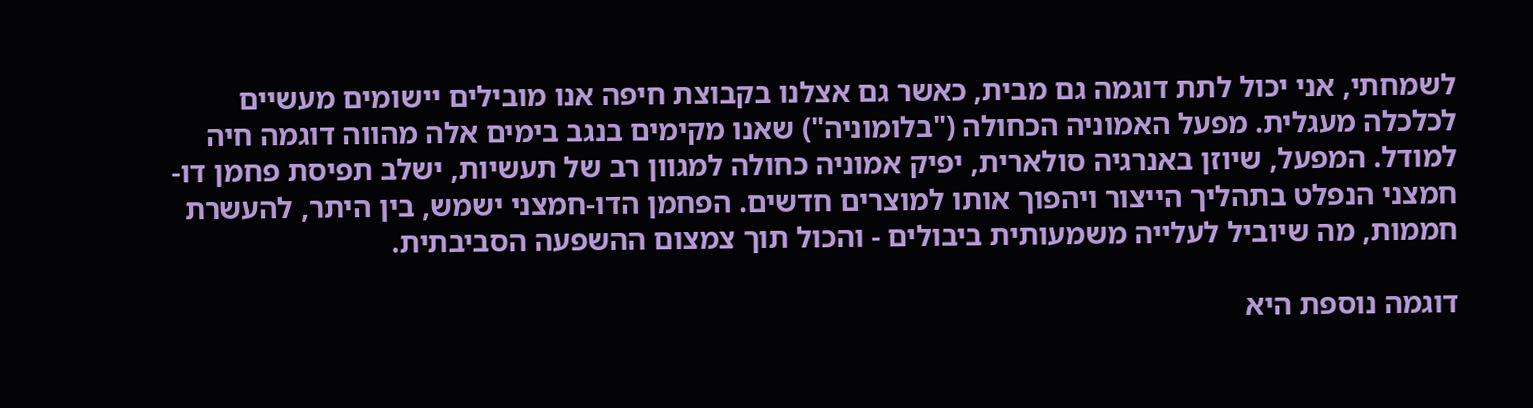לשמחתי, אני יכול לתת דוגמה גם מבית, כאשר גם אצלנו בקבוצת חיפה אנו מובילים יישומים מעשיים לכלכלה מעגלית. מפעל האמוניה הכחולה ("בלומוניה") שאנו מקימים בנגב בימים אלה מהווה דוגמה חיה למודל. המפעל, שיוזן באנרגיה סולארית, יפיק אמוניה כחולה למגוון רב של תעשיות, ישלב תפיסת פחמן דו-חמצני הנפלט בתהליך הייצור ויהפוך אותו למוצרים חדשים. הפחמן הדו-חמצני ישמש, בין היתר, להעשרת חממות, מה שיוביל לעלייה משמעותית ביבולים - והכול תוך צמצום ההשפעה הסביבתית.

דוגמה נוספת היא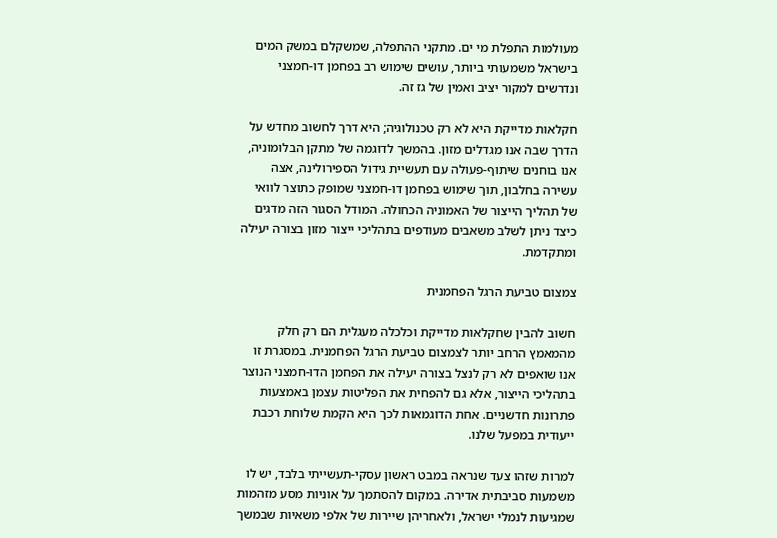מעולמות התפלת מי ים. מתקני ההתפלה, שמשקלם במשק המים בישראל משמעותי ביותר, עושים שימוש רב בפחמן דו-חמצני ונדרשים למקור יציב ואמין של גז זה.

חקלאות מדייקת היא לא רק טכנולוגיה; היא דרך לחשוב מחדש על הדרך שבה אנו מגדלים מזון. בהמשך לדוגמה של מתקן הבלומוניה, אנו בוחנים שיתוף-פעולה עם תעשיית גידול הספירולינה, אצה עשירה בחלבון, תוך שימוש בפחמן דו-חמצני שמופק כתוצר לוואי של תהליך הייצור של האמוניה הכחולה. המודל הסגור הזה מדגים כיצד ניתן לשלב משאבים מעודפים בתהליכי ייצור מזון בצורה יעילה ומתקדמת.

צמצום טביעת הרגל הפחמנית

חשוב להבין שחקלאות מדייקת וכלכלה מעגלית הם רק חלק מהמאמץ הרחב יותר לצמצום טביעת הרגל הפחמנית. במסגרת זו אנו שואפים לא רק לנצל בצורה יעילה את הפחמן הדו-חמצני הנוצר בתהליכי הייצור, אלא גם להפחית את הפליטות עצמן באמצעות פתרונות חדשניים. אחת הדוגמאות לכך היא הקמת שלוחת רכבת ייעודית במפעל שלנו.

למרות שזהו צעד שנראה במבט ראשון עסקי-תעשייתי בלבד, יש לו משמעות סביבתית אדירה. במקום להסתמך על אוניות מסע מזהמות שמגיעות לנמלי ישראל, ולאחריהן שיירות של אלפי משאיות שבמשך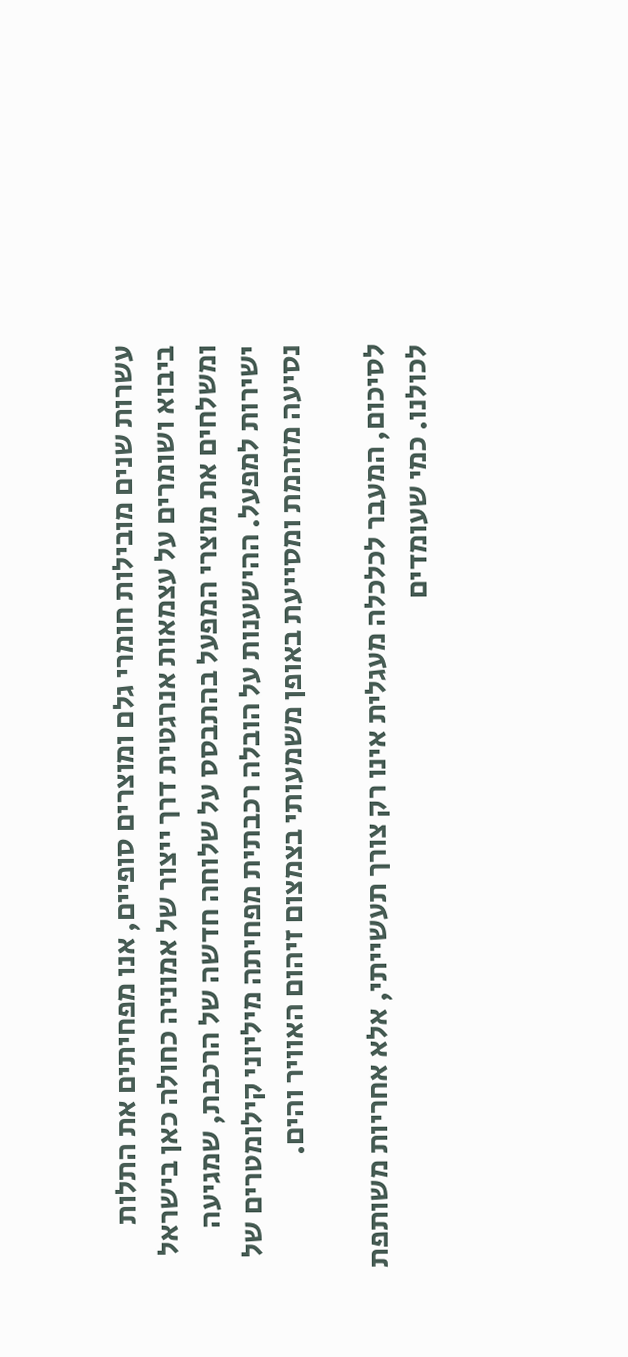עשרות שנים מובילות חומרי גלם ומוצרים סופיים, אנו מפחיתים את התלות ביבוא ושומרים על עצמאות אנרגטית דרך ייצור של אמוניה כחולה כאן בישראל ומשלחים את מוצרי המפעל בהתבסס על שלוחה חדשה של הרכבת, שמגיעה ישירות למפעל. ההישענות על הובלה רכבתית מפחיתה מיליוני קילומטרים של נסיעה מזהמת ומסייעת באופן משמעותי בצמצום זיהום האוויר והים.

לסיכום, המעבר לכלכלה מעגלית אינו רק צורך תעשייתי, אלא אחריות משותפת לכולנו. כמי שעומדים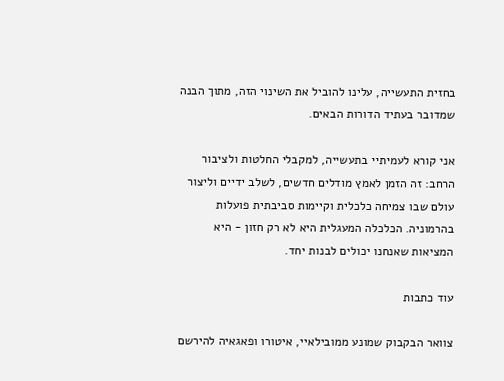בחזית התעשייה, עלינו להוביל את השינוי הזה, מתוך הבנה שמדובר בעתיד הדורות הבאים.

אני קורא לעמיתיי בתעשייה, למקבלי החלטות ולציבור הרחב: זה הזמן לאמץ מודלים חדשים, לשלב ידיים וליצור עולם שבו צמיחה כלכלית וקיימות סביבתית פועלות בהרמוניה. הכלכלה המעגלית היא לא רק חזון - היא המציאות שאנחנו יכולים לבנות יחד.

עוד כתבות

צוואר הבקבוק שמונע ממובילאיי, איטורו ופאגאיה להירשם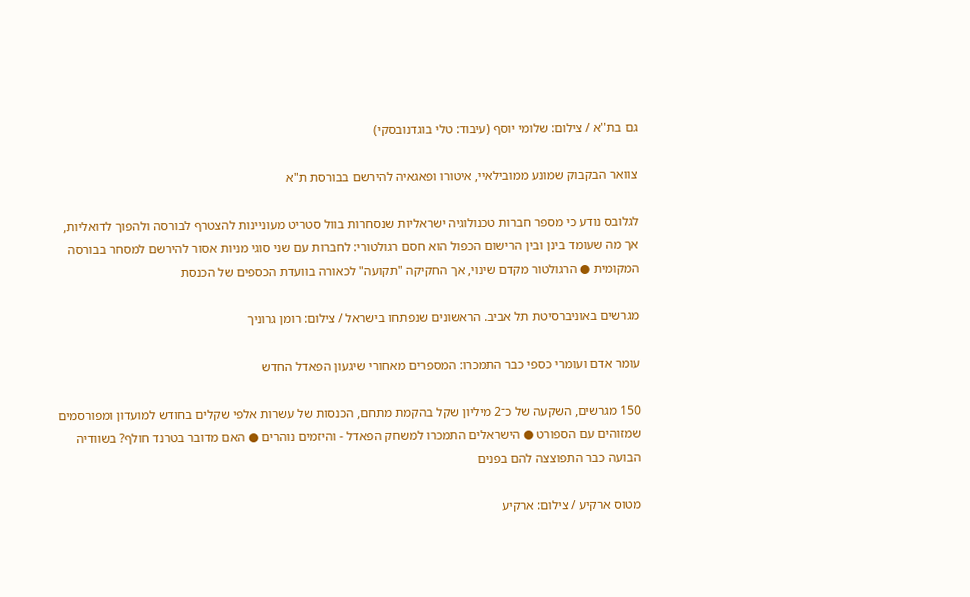גם בת''א / צילום: שלומי יוסף (עיבוד: טלי בוגדנובסקי)

צוואר הבקבוק שמונע ממובילאיי, איטורו ופאגאיה להירשם בבורסת ת"א

לגלובס נודע כי מספר חברות טכנולוגיה ישראליות שנסחרות בוול סטריט מעוניינות להצטרף לבורסה ולהפוך לדואליות, אך מה שעומד בינן ובין הרישום הכפול הוא חסם רגולטורי: לחברות עם שני סוגי מניות אסור להירשם למסחר בבורסה המקומית ● הרגולטור מקדם שינוי, אך החקיקה "תקועה" לכאורה בוועדת הכספים של הכנסת

מגרשים באוניברסיטת תל אביב. הראשונים שנפתחו בישראל / צילום: רומן גרוניך

עומר אדם ועומרי כספי כבר התמכרו: המספרים מאחורי שיגעון הפאדל החדש

150 מגרשים, השקעה של כ־2 מיליון שקל בהקמת מתחם, הכנסות של עשרות אלפי שקלים בחודש למועדון ומפורסמים שמזוהים עם הספורט ● הישראלים התמכרו למשחק הפאדל - והיזמים נוהרים ● האם מדובר בטרנד חולף? בשוודיה הבועה כבר התפוצצה להם בפנים

מטוס ארקיע / צילום: ארקיע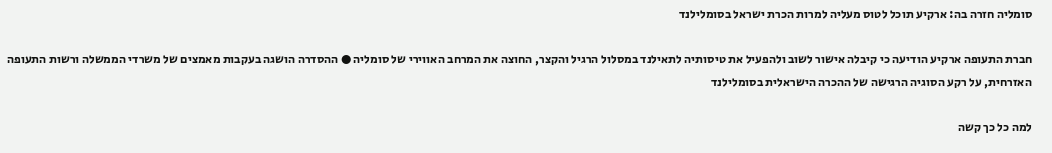סומליה חזרה בה: ארקיע תוכל לטוס מעליה למרות הכרת ישראל בסומלילנד

חברת התעופה ארקיע הודיעה כי קיבלה אישור לשוב ולהפעיל את טיסותיה לתאילנד במסלול הרגיל והקצר, החוצה את המרחב האווירי של סומליה ● ההסדרה הושגה בעקבות מאמצים של משרדי הממשלה ורשות התעופה האזרחית, על רקע הסוגיה הרגישה של ההכרה הישראלית בסומלילנד

למה כל כך קשה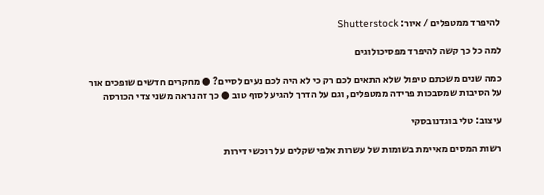להיפרד ממטפלים / איור: Shutterstock

למה כל כך קשה להיפרד מפסיכולוגים

כמה שנים משכתם טיפול שלא התאים לכם רק כי לא היה לכם נעים לסיים? ● מחקרים חדשים שופכים אור על הסיבות שמסבכות פרידה ממטפלים, וגם על הדרך להגיע לסוף טוב ● כך זה נראה משני צדי הכורסה

עיצוב: טלי בוגדנובסקי

רשות המסים מאיימת בשומות של עשרות אלפי שקלים על רוכשי דירות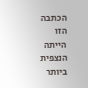הכתבה הזו הייתה הנצפית ביותר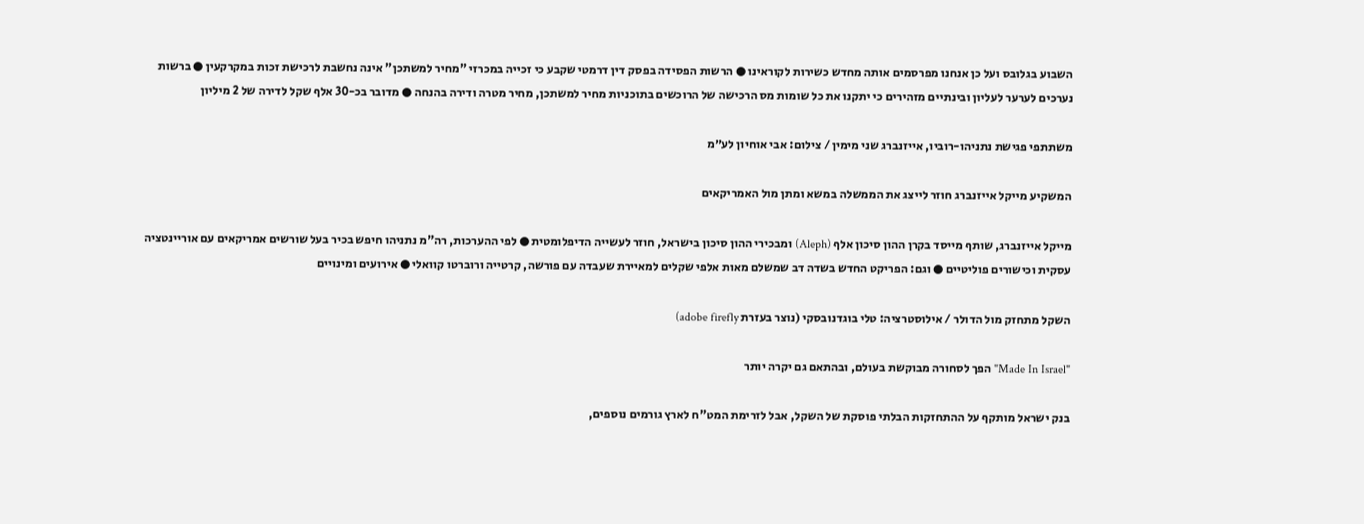השבוע בגלובס ועל כן אנחנו מפרסמים אותה מחדש כשירות לקוראינו ● הרשות הפסידה בפסק דין דרמטי שקבע כי זכייה במכרזי "מחיר למשתכן" אינה נחשבת לרכישת זכות במקרקעין ● ברשות נערכים לערער לעליון ובינתיים מזהירים כי יתקנו את כל שומות מס הרכישה של הרוכשים בתוכניות מחיר למשתכן, מחיר מטרה ודירה בהנחה ● מדובר בכ-30 אלף שקל לדירה של 2 מיליון

משתתפי פגישת נתניהו-רוביו, אייזנברג שני מימין / צילום: אבי אוחיון לע״מ

המשקיע מייקל אייזנברג חוזר לייצג את הממשלה במשא ומתן מול האמריקאים

מייקל אייזנברג, שותף מייסד בקרן ההון סיכון אלף (Aleph) ומבכירי ההון סיכון בישראל, חוזר לעשייה הדיפלומטית ● לפי ההערכות, רה"מ נתניהו חיפש בכיר בעל שורשים אמריקאים עם אוריינטציה עסקית וכישורים פוליטיים ● וגם: הפריקט החדש בשדה דב שמשלם מאות אלפי שקלים למאיירת שעבדה עם פורשה, קרטייה ורוברטו קוואלי ● אירועים ומינויים

השקל מתחזק מול הדולר / אילוסטרציה: טלי בוגדנובסקי (נוצר בעזרת adobe firefly)

"Made In Israel" הפך לסחורה מבוקשת בעולם, ובהתאם גם יקרה יותר

בנק ישראל מותקף על ההתחזקות הבלתי פוסקת של השקל, אבל לזרימת המט"ח לארץ גורמים נוספים,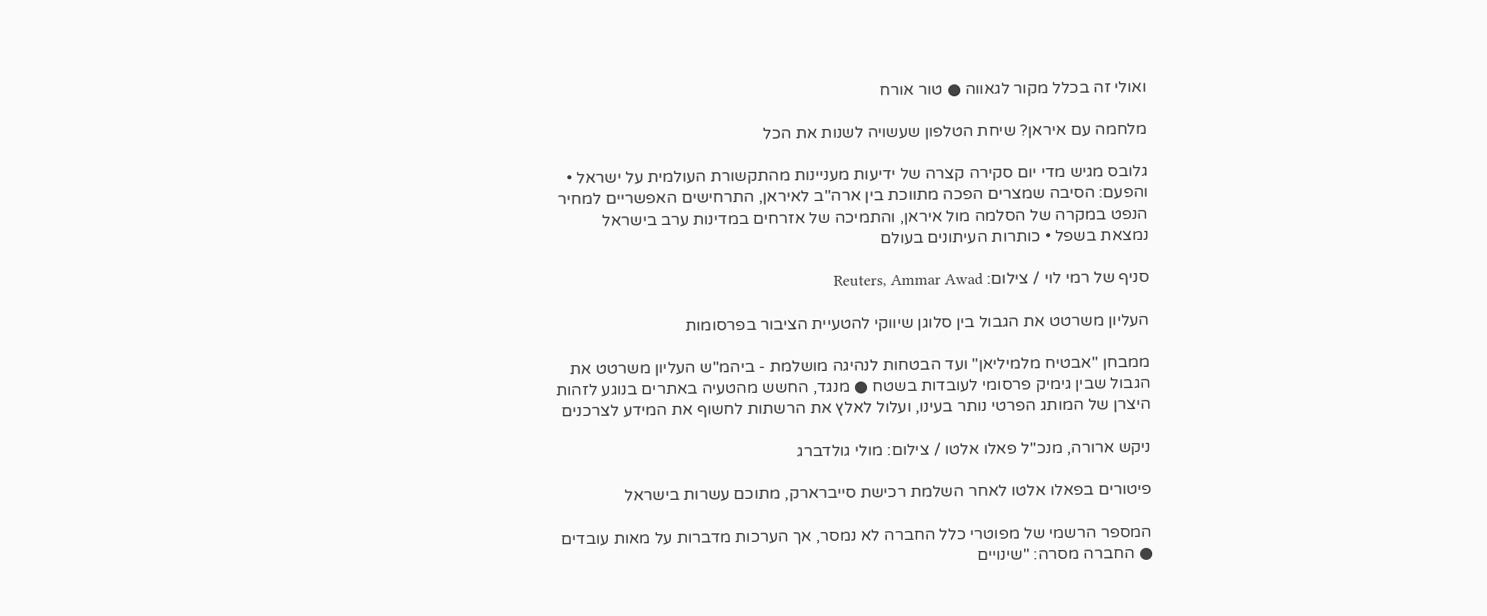ואולי זה בכלל מקור לגאווה ● טור אורח

מלחמה עם איראן? שיחת הטלפון שעשויה לשנות את הכל

גלובס מגיש מדי יום סקירה קצרה של ידיעות מעניינות מהתקשורת העולמית על ישראל • והפעם: הסיבה שמצרים הפכה מתווכת בין ארה"ב לאיראן, התרחישים האפשריים למחיר הנפט במקרה של הסלמה מול איראן, והתמיכה של אזרחים במדינות ערב בישראל נמצאת בשפל • כותרות העיתונים בעולם

סניף של רמי לוי / צילום: Reuters, Ammar Awad

העליון משרטט את הגבול בין סלוגן שיווקי להטעיית הציבור בפרסומות

ממבחן "אבטיח מלמיליאן" ועד הבטחות לנהיגה מושלמת - ביהמ"ש העליון משרטט את הגבול שבין גימיק פרסומי לעובדות בשטח ● מנגד, החשש מהטעיה באתרים בנוגע לזהות היצרן של המותג הפרטי נותר בעינו, ועלול לאלץ את הרשתות לחשוף את המידע לצרכנים

ניקש ארורה, מנכ''ל פאלו אלטו / צילום: מולי גולדברג

פיטורים בפאלו אלטו לאחר השלמת רכישת סייברארק, מתוכם עשרות בישראל

המספר הרשמי של מפוטרי כלל החברה לא נמסר, אך הערכות מדברות על מאות עובדים ● החברה מסרה: "שינויים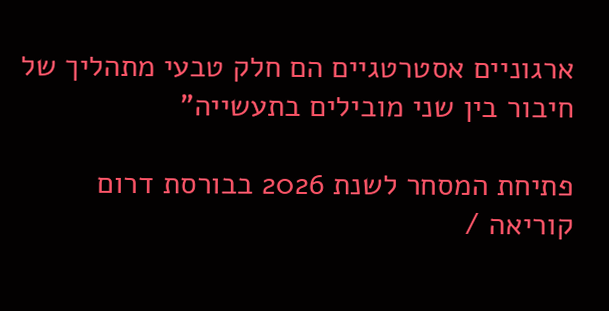ארגוניים אסטרטגיים הם חלק טבעי מתהליך של חיבור בין שני מובילים בתעשייה"

פתיחת המסחר לשנת 2026 בבורסת דרום קוריאה /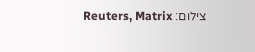צילום: Reuters, Matrix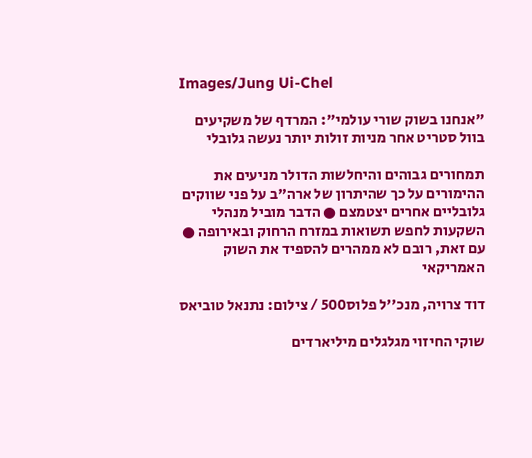Images/Jung Ui-Chel

"אנחנו בשוק שורי עולמי": המרדף של משקיעים בוול סטריט אחר מניות זולות יותר נעשה גלובלי

תמחורים גבוהים והיחלשות הדולר מניעים את ההימורים על כך שהיתרון של ארה"ב על פני שווקים גלובליים אחרים יצטמצם ● הדבר מוביל מנהלי השקעות לחפש תשואות במזרח הרחוק ובאירופה ● עם זאת, רובם לא ממהרים להספיד את השוק האמריקאי

דוד צרויה, מנכ''ל פלוס500 / צילום: נתנאל טוביאס

שוקי החיזוי מגלגלים מיליארדים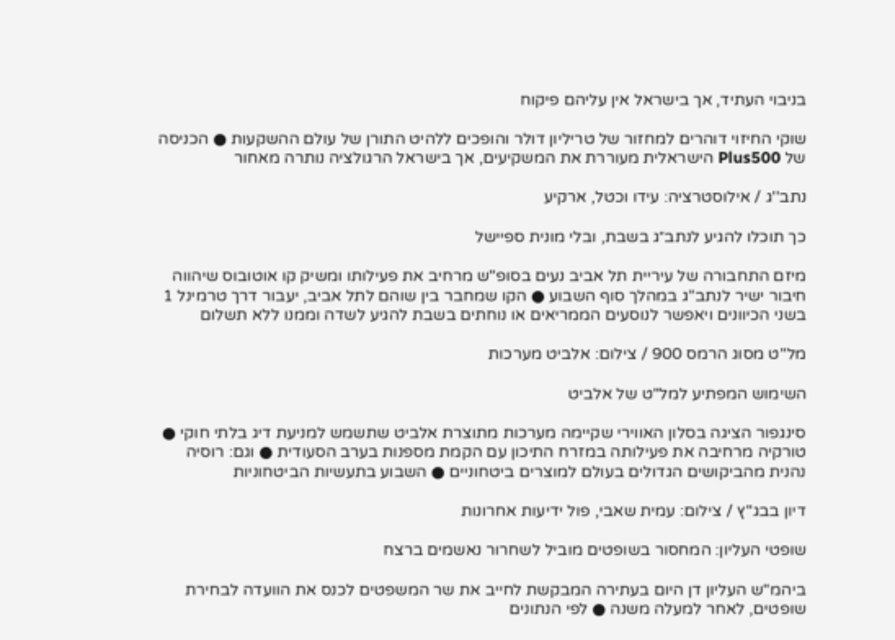בניבוי העתיד, אך בישראל אין עליהם פיקוח

שוקי החיזוי דוהרים למחזור של טריליון דולר והופכים ללהיט התורן של עולם ההשקעות ● הכניסה של Plus500 הישראלית מעוררת את המשקיעים, אך בישראל הרגולציה נותרה מאחור

נתב''ג / אילוסטרציה: עידו וכטל, ארקיע

כך תוכלו להגיע לנתב״ג בשבת, ובלי מונית ספיישל

מיזם התחבורה של עיריית תל אביב נעים בסופ"ש מרחיב את פעילותו ומשיק קו אוטובוס שיהווה חיבור ישיר לנתב”ג במהלך סוף השבוע ● הקו שמחבר בין שוהם לתל אביב, יעבור דרך טרמינל 1 בשני הכיוונים ויאפשר לנוסעים הממריאים או נוחתים בשבת להגיע לשדה וממנו ללא תשלום

מל''ט מסוג הרמס 900 / צילום: אלביט מערכות

השימוש המפתיע למל"ט של אלביט

סינגפור הציגה בסלון האווירי שקיימה מערכות מתוצרת אלביט שתשמש למניעת דיג בלתי חוקי ● טורקיה מרחיבה את פעילותה במזרח התיכון עם הקמת מספנות בערב הסעודית ● וגם: רוסיה נהנית מהביקושים הגדולים בעולם למוצרים ביטחוניים ● השבוע בתעשיות הביטחוניות

דיון בבג''ץ / צילום: עמית שאבי, פול ידיעות אחרונות

שופטי העליון: המחסור בשופטים מוביל לשחרור נאשמים ברצח

ביהמ"ש העליון דן היום בעתירה המבקשת לחייב את שר המשפטים לכנס את הוועדה לבחירת שופטים, לאחר למעלה משנה ● לפי הנתונים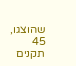שהוצגו, 45 תקנים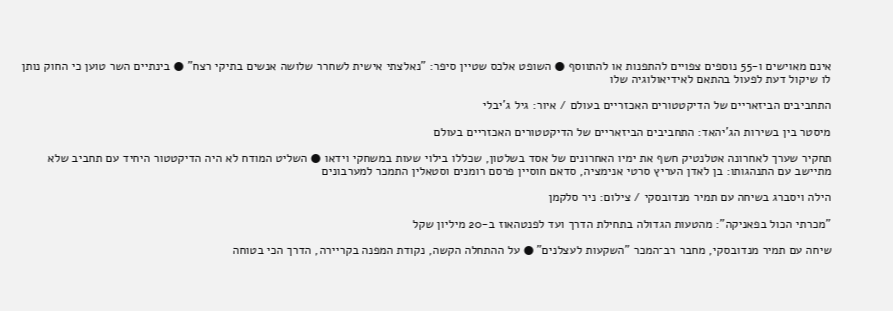אינם מאוישים ו-55 נוספים צפויים להתפנות או להתווסף ● השופט אלכס שטיין סיפר: "נאלצתי אישית לשחרר שלושה אנשים בתיקי רצח" ● בינתיים השר טוען כי החוק נותן לו שיקול דעת לפעול בהתאם לאידיאולוגיה שלו

התחביבים הביזאריים של הדיקטטורים האכזריים בעולם / איור: גיל ג'יבלי

מיסטר בין בשירות הג'יהאד: התחביבים הביזאריים של הדיקטטורים האכזריים בעולם

תחקיר שערך לאחרונה אטלנטיק חשף את ימיו האחרונים של אסד בשלטון, שכללו בילוי שעות במשחקי וידאו ● השליט המודח לא היה הדיקטטור היחיד עם תחביב שלא מתיישב עם התנהגותו: בן לאדן העריץ סרטי אנימציה, סדאם חוסיין פרסם רומנים וסטאלין התמכר למערבונים

הילה ויסברג בשיחה עם תמיר מנדובסקי / צילום: ניר סלקמן

"מכרתי הכול בפאניקה": מהטעות הגדולה בתחילת הדרך ועד לפנטהאוז ב-20 מיליון שקל

שיחה עם תמיר מנדובסקי, מחבר רב־המכר "השקעות לעצלנים" ● על ההתחלה הקשה, נקודת המפנה בקריירה, הדרך הכי בטוחה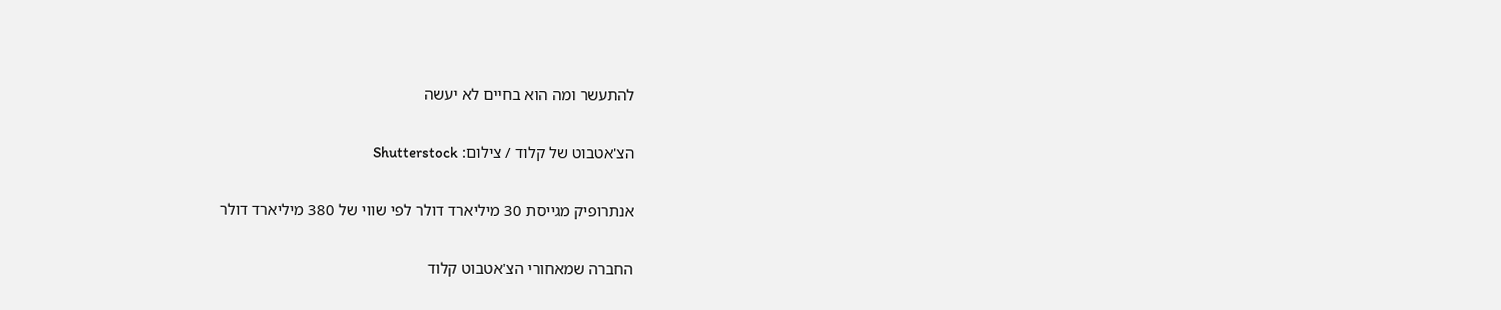להתעשר ומה הוא בחיים לא יעשה

הצ'אטבוט של קלוד / צילום: Shutterstock

אנתרופיק מגייסת 30 מיליארד דולר לפי שווי של 380 מיליארד דולר

החברה שמאחורי הצ'אטבוט קלוד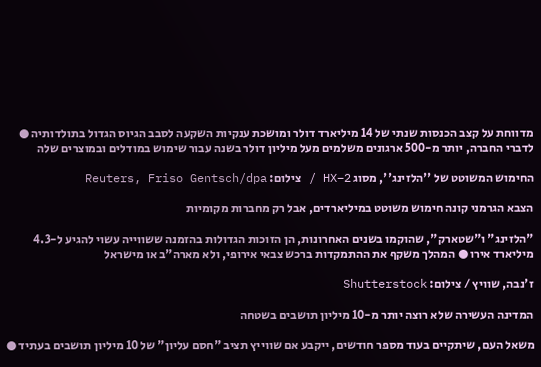מדווחת על קצב הכנסות שנתי של 14 מיליארד דולר ומושכת ענקיות השקעה לסבב הגיוס הגדול בתולדותיה ● לדברי החברה, יותר מ-500 ארגונים משלמים מעל מיליון דולר בשנה עבור שימוש במודלים ובמוצרים שלה

החימוש המשוטט של ''הלזינג'', מסוג HX–2 / צילום: Reuters, Friso Gentsch/dpa

הצבא הגרמני קונה חימוש משוטט במיליארדים, אבל רק מחברות מקומיות

"הלזינג" ו"שטארק", שהוקמו בשנים האחרונות, הן הזוכות הגדולות בהזמנה ששווייה עשוי להגיע ל-4.3 מיליארד אירו ● המהלך משקף את ההתמקדות ברכש צבאי אירופי, ולא מארה"ב או מישראל

ז'נבה, שוויץ / צילום: Shutterstock

המדינה העשירה שלא רוצה יותר מ-10 מיליון תושבים בשטחה

משאל העם, שיתקיים בעוד מספר חודשים, ייקבע אם שווייץ תציב "חסם עליון" של 10 מיליון תושבים בעתיד ●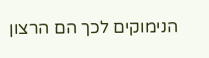הנימוקים לכך הם הרצון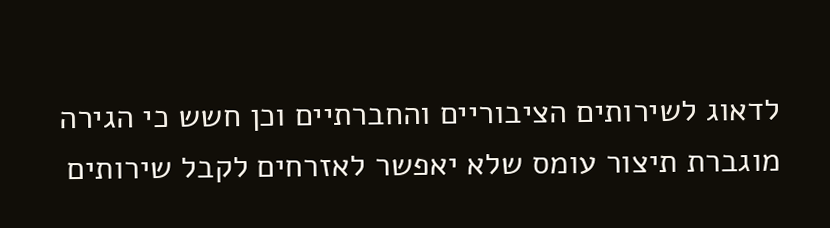לדאוג לשירותים הציבוריים והחברתיים וכן חשש כי הגירה מוגברת תיצור עומס שלא יאפשר לאזרחים לקבל שירותים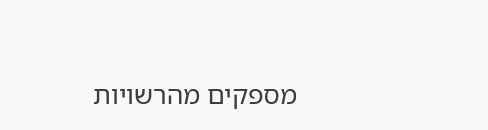מספקים מהרשויות